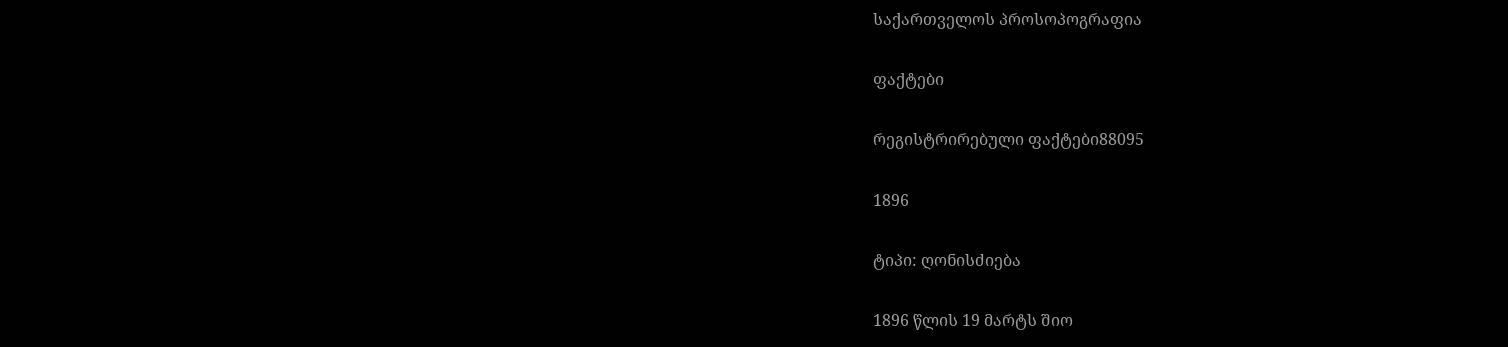საქართველოს პროსოპოგრაფია

ფაქტები

რეგისტრირებული ფაქტები88095

1896

ტიპი: ღონისძიება

1896 წლის 19 მარტს შიო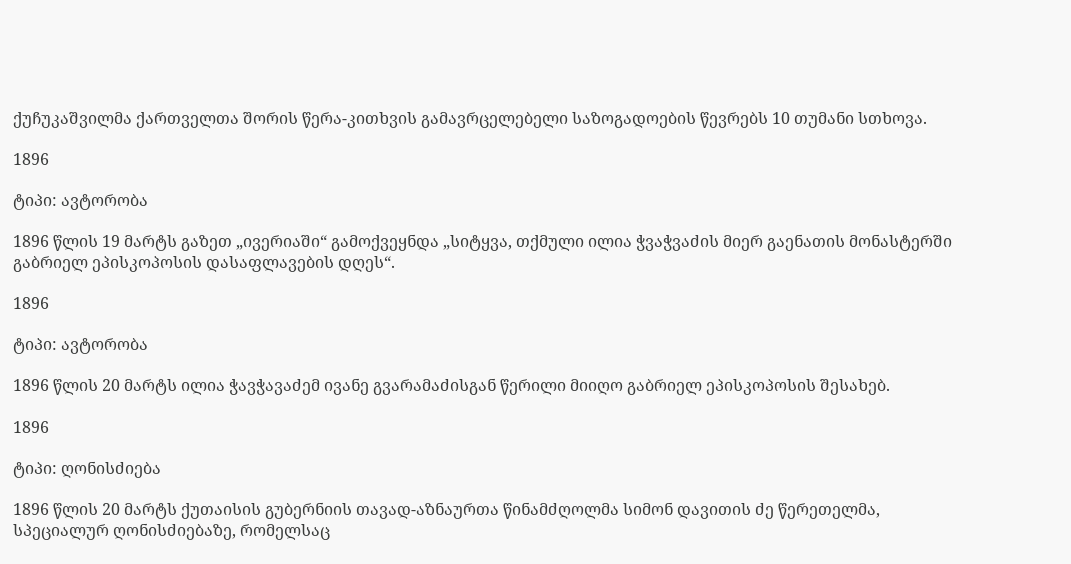ქუჩუკაშვილმა ქართველთა შორის წერა-კითხვის გამავრცელებელი საზოგადოების წევრებს 10 თუმანი სთხოვა.

1896

ტიპი: ავტორობა

1896 წლის 19 მარტს გაზეთ „ივერიაში“ გამოქვეყნდა „სიტყვა, თქმული ილია ჭვაჭვაძის მიერ გაენათის მონასტერში გაბრიელ ეპისკოპოსის დასაფლავების დღეს“.

1896

ტიპი: ავტორობა

1896 წლის 20 მარტს ილია ჭავჭავაძემ ივანე გვარამაძისგან წერილი მიიღო გაბრიელ ეპისკოპოსის შესახებ.

1896

ტიპი: ღონისძიება

1896 წლის 20 მარტს ქუთაისის გუბერნიის თავად-აზნაურთა წინამძღოლმა სიმონ დავითის ძე წერეთელმა, სპეციალურ ღონისძიებაზე, რომელსაც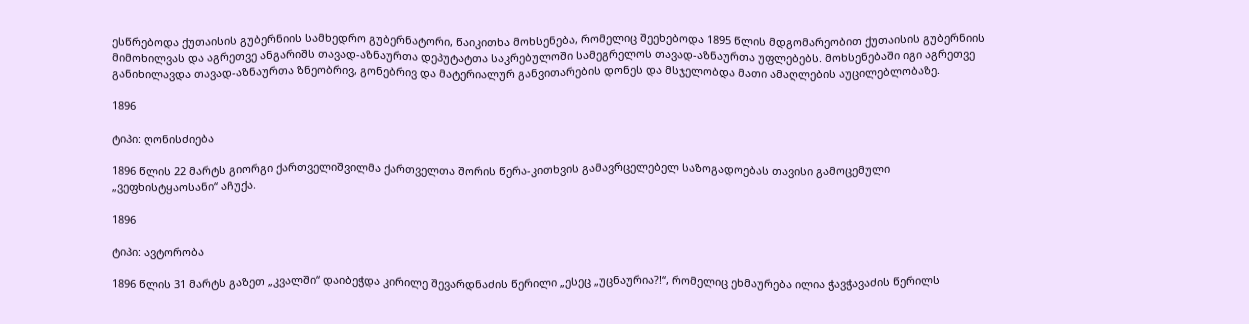ესწრებოდა ქუთაისის გუბერნიის სამხედრო გუბერნატორი, წაიკითხა მოხსენება, რომელიც შეეხებოდა 1895 წლის მდგომარეობით ქუთაისის გუბერნიის მიმოხილვას და აგრეთვე ანგარიშს თავად-აზნაურთა დეპუტატთა საკრებულოში სამეგრელოს თავად-აზნაურთა უფლებებს. მოხსენებაში იგი აგრეთვე განიხილავდა თავად-აზნაურთა ზნეობრივ, გონებრივ და მატერიალურ განვითარების დონეს და მსჯელობდა მათი ამაღლების აუცილებლობაზე.

1896

ტიპი: ღონისძიება

1896 წლის 22 მარტს გიორგი ქართველიშვილმა ქართველთა შორის წერა-კითხვის გამავრცელებელ საზოგადოებას თავისი გამოცემული „ვეფხისტყაოსანი“ აჩუქა.

1896

ტიპი: ავტორობა

1896 წლის 31 მარტს გაზეთ „კვალში“ დაიბეჭდა კირილე შევარდნაძის წერილი „ესეც „უცნაურია?!“, რომელიც ეხმაურება ილია ჭავჭავაძის წერილს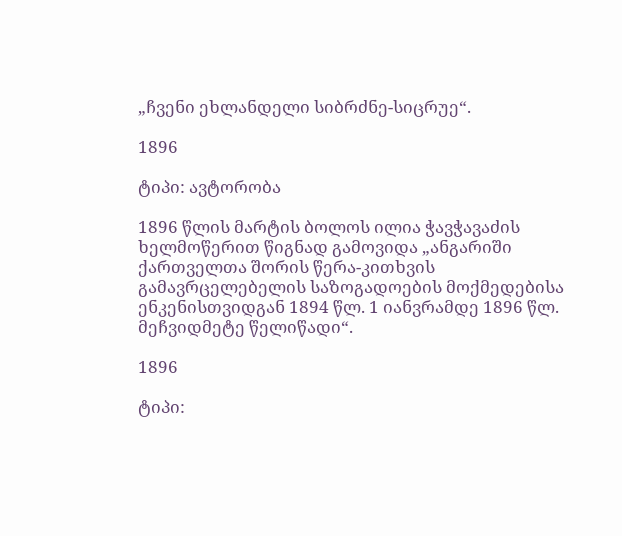„ჩვენი ეხლანდელი სიბრძნე-სიცრუე“.

1896

ტიპი: ავტორობა

1896 წლის მარტის ბოლოს ილია ჭავჭავაძის ხელმოწერით წიგნად გამოვიდა „ანგარიში ქართველთა შორის წერა-კითხვის გამავრცელებელის საზოგადოების მოქმედებისა ენკენისთვიდგან 1894 წლ. 1 იანვრამდე 1896 წლ. მეჩვიდმეტე წელიწადი“.

1896

ტიპი: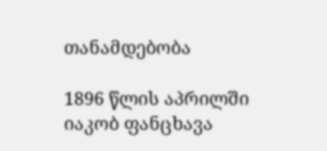თანამდებობა

1896 წლის აპრილში იაკობ ფანცხავა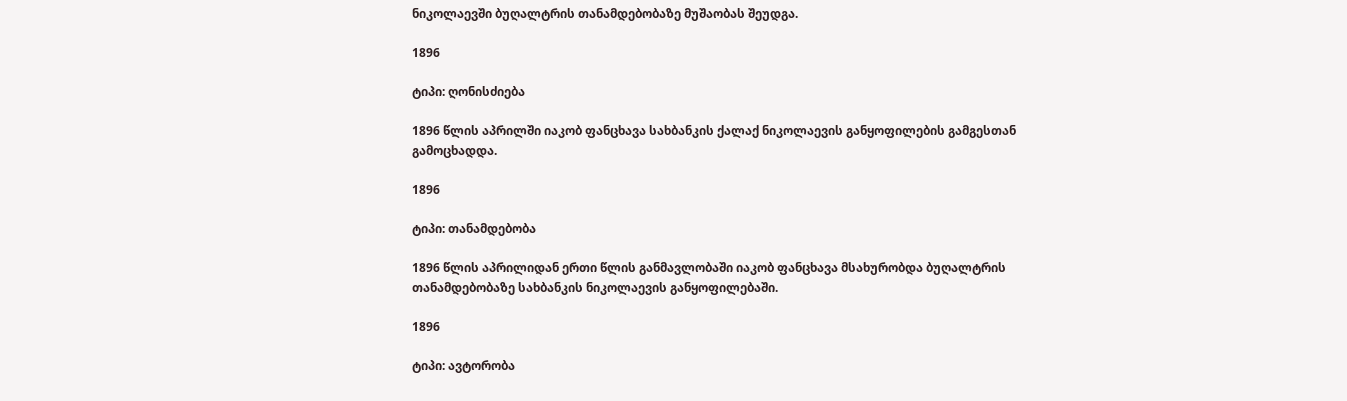ნიკოლაევში ბუღალტრის თანამდებობაზე მუშაობას შეუდგა.

1896

ტიპი: ღონისძიება

1896 წლის აპრილში იაკობ ფანცხავა სახბანკის ქალაქ ნიკოლაევის განყოფილების გამგესთან გამოცხადდა.

1896

ტიპი: თანამდებობა

1896 წლის აპრილიდან ერთი წლის განმავლობაში იაკობ ფანცხავა მსახურობდა ბუღალტრის თანამდებობაზე სახბანკის ნიკოლაევის განყოფილებაში.

1896

ტიპი: ავტორობა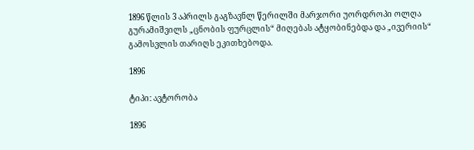1896 წლის 3 აპრილს გაგზავნლ წერილში მარჯორი უორდროპი ოლღა გურამიშვილს „ცნობის ფურცლის“ მიღებას ატყობინებდა და „ივერიის“ გამოსვლის თარიღს ეკითხებოდა.

1896

ტიპი: ავტორობა

1896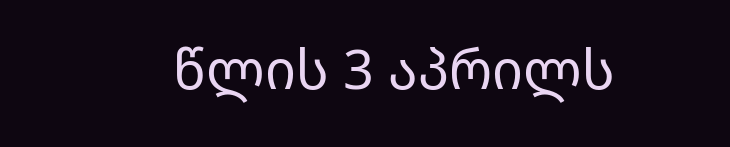წლის 3 აპრილს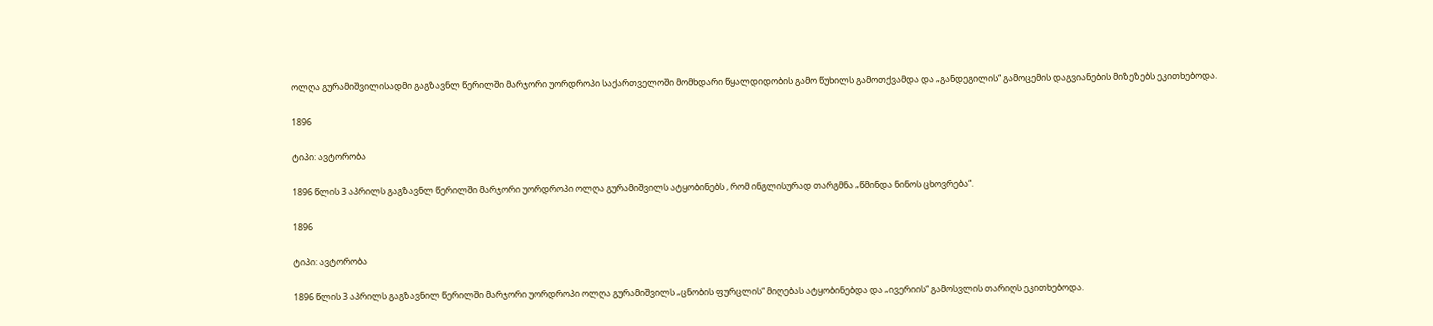ოლღა გურამიშვილისადმი გაგზავნლ წერილში მარჯორი უორდროპი საქართველოში მომხდარი წყალდიდობის გამო წუხილს გამოთქვამდა და „განდეგილის“ გამოცემის დაგვიანების მიზეზებს ეკითხებოდა.

1896

ტიპი: ავტორობა

1896 წლის 3 აპრილს გაგზავნლ წერილში მარჯორი უორდროპი ოლღა გურამიშვილს ატყობინებს , რომ ინგლისურად თარგმნა „წმინდა ნინოს ცხოვრება“.

1896

ტიპი: ავტორობა

1896 წლის 3 აპრილს გაგზავნილ წერილში მარჯორი უორდროპი ოლღა გურამიშვილს „ცნობის ფურცლის“ მიღებას ატყობინებდა და „ივერიის“ გამოსვლის თარიღს ეკითხებოდა.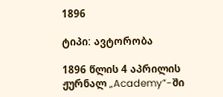1896

ტიპი: ავტორობა

1896 წლის 4 აპრილის ჟურნალ „Academy”-ში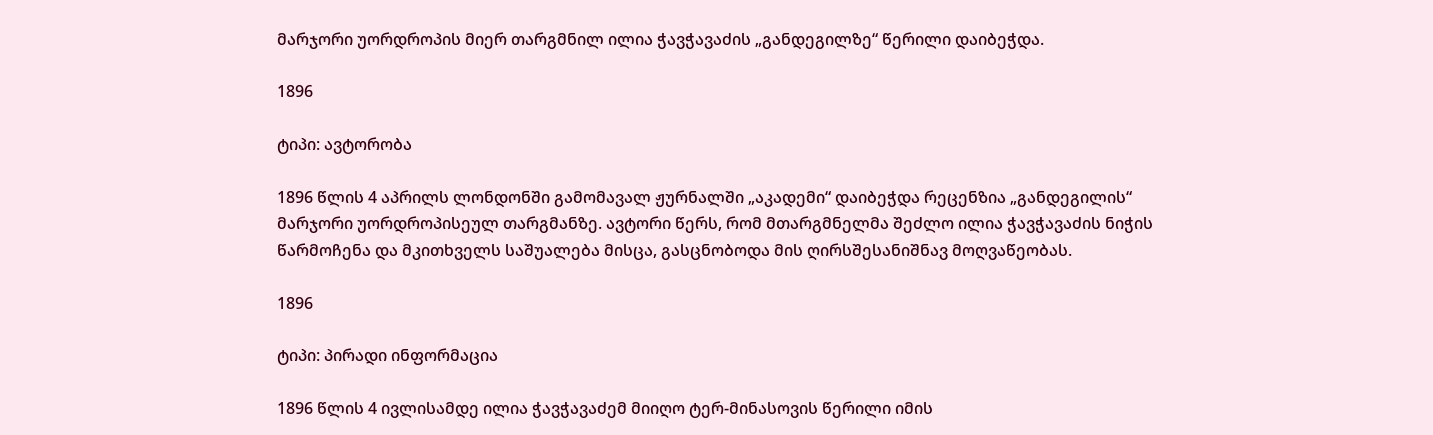მარჯორი უორდროპის მიერ თარგმნილ ილია ჭავჭავაძის „განდეგილზე“ წერილი დაიბეჭდა.

1896

ტიპი: ავტორობა

1896 წლის 4 აპრილს ლონდონში გამომავალ ჟურნალში „აკადემი“ დაიბეჭდა რეცენზია „განდეგილის“ მარჯორი უორდროპისეულ თარგმანზე. ავტორი წერს, რომ მთარგმნელმა შეძლო ილია ჭავჭავაძის ნიჭის წარმოჩენა და მკითხველს საშუალება მისცა, გასცნობოდა მის ღირსშესანიშნავ მოღვაწეობას.

1896

ტიპი: პირადი ინფორმაცია

1896 წლის 4 ივლისამდე ილია ჭავჭავაძემ მიიღო ტერ-მინასოვის წერილი იმის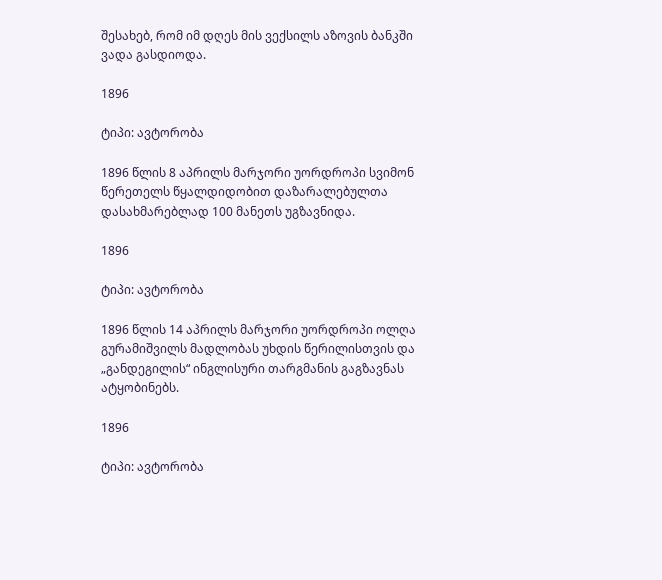შესახებ, რომ იმ დღეს მის ვექსილს აზოვის ბანკში ვადა გასდიოდა.

1896

ტიპი: ავტორობა

1896 წლის 8 აპრილს მარჯორი უორდროპი სვიმონ წერეთელს წყალდიდობით დაზარალებულთა დასახმარებლად 100 მანეთს უგზავნიდა.

1896

ტიპი: ავტორობა

1896 წლის 14 აპრილს მარჯორი უორდროპი ოლღა გურამიშვილს მადლობას უხდის წერილისთვის და „განდეგილის“ ინგლისური თარგმანის გაგზავნას ატყობინებს.

1896

ტიპი: ავტორობა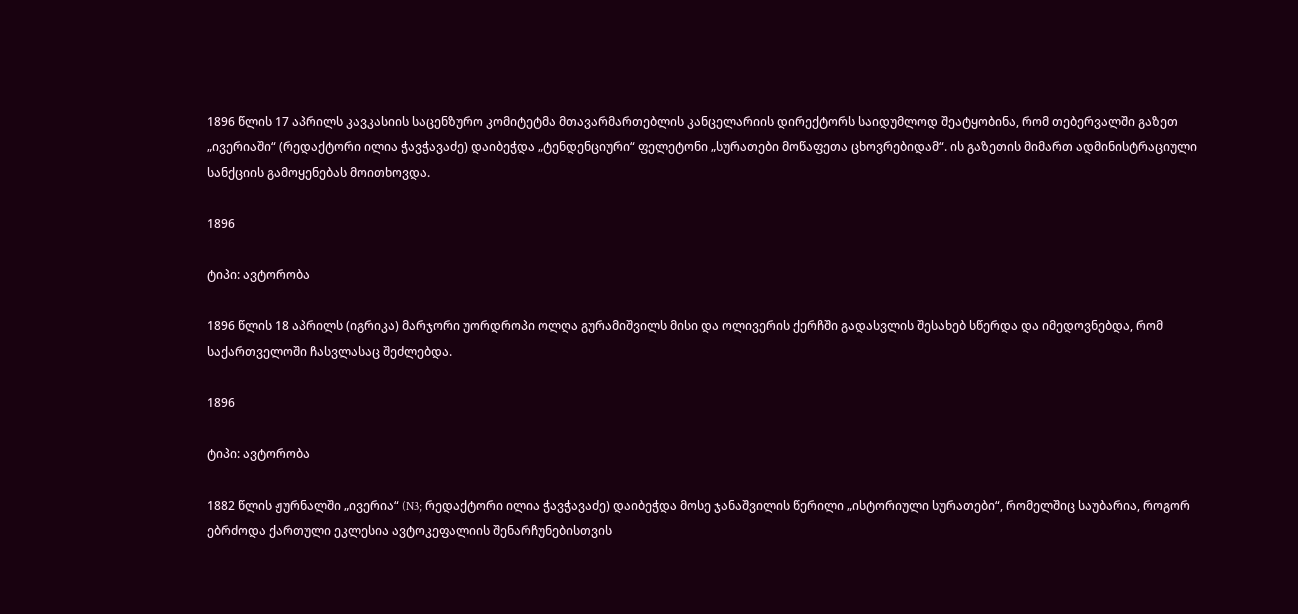1896 წლის 17 აპრილს კავკასიის საცენზურო კომიტეტმა მთავარმართებლის კანცელარიის დირექტორს საიდუმლოდ შეატყობინა, რომ თებერვალში გაზეთ „ივერიაში“ (რედაქტორი ილია ჭავჭავაძე) დაიბეჭდა „ტენდენციური“ ფელეტონი „სურათები მოწაფეთა ცხოვრებიდამ“. ის გაზეთის მიმართ ადმინისტრაციული სანქციის გამოყენებას მოითხოვდა.

1896

ტიპი: ავტორობა

1896 წლის 18 აპრილს (იგრიკა) მარჯორი უორდროპი ოლღა გურამიშვილს მისი და ოლივერის ქერჩში გადასვლის შესახებ სწერდა და იმედოვნებდა, რომ საქართველოში ჩასვლასაც შეძლებდა.

1896

ტიპი: ავტორობა

1882 წლის ჟურნალში „ივერია“ (N3; რედაქტორი ილია ჭავჭავაძე) დაიბეჭდა მოსე ჯანაშვილის წერილი „ისტორიული სურათები“, რომელშიც საუბარია, როგორ ებრძოდა ქართული ეკლესია ავტოკეფალიის შენარჩუნებისთვის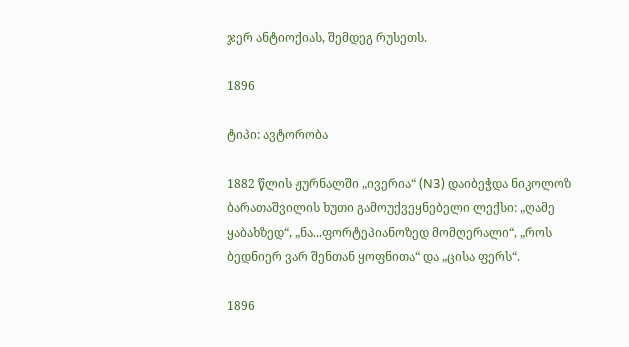ჯერ ანტიოქიას, შემდეგ რუსეთს.

1896

ტიპი: ავტორობა

1882 წლის ჟურნალში „ივერია“ (N3) დაიბეჭდა ნიკოლოზ ბარათაშვილის ხუთი გამოუქვეყნებელი ლექსი: „ღამე ყაბახზედ“, „ნა...ფორტეპიანოზედ მომღერალი“, „როს ბედნიერ ვარ შენთან ყოფნითა“ და „ცისა ფერს“.

1896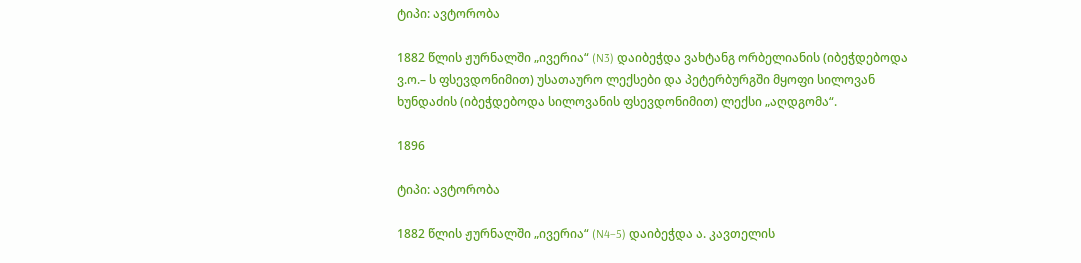ტიპი: ავტორობა

1882 წლის ჟურნალში „ივერია“ (N3) დაიბეჭდა ვახტანგ ორბელიანის (იბეჭდებოდა ვ.ო.– ს ფსევდონიმით) უსათაურო ლექსები და პეტერბურგში მყოფი სილოვან ხუნდაძის (იბეჭდებოდა სილოვანის ფსევდონიმით) ლექსი „აღდგომა“.

1896

ტიპი: ავტორობა

1882 წლის ჟურნალში „ივერია“ (N4–5) დაიბეჭდა ა. კავთელის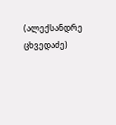(ალექსანდრე ცხვედაძე)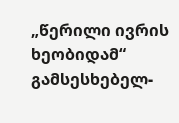„წერილი ივრის ხეობიდამ“ გამსესხებელ-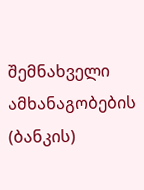შემნახველი ამხანაგობების (ბანკის)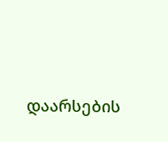დაარსების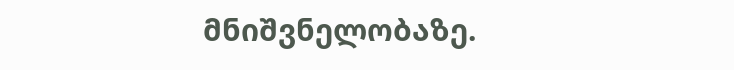მნიშვნელობაზე.